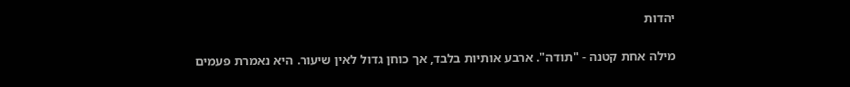יהדות

מילה אחת קטנה - "תודה". ארבע אותיות בלבד, אך כוחן גדול לאין שיעור. היא נאמרת פעמים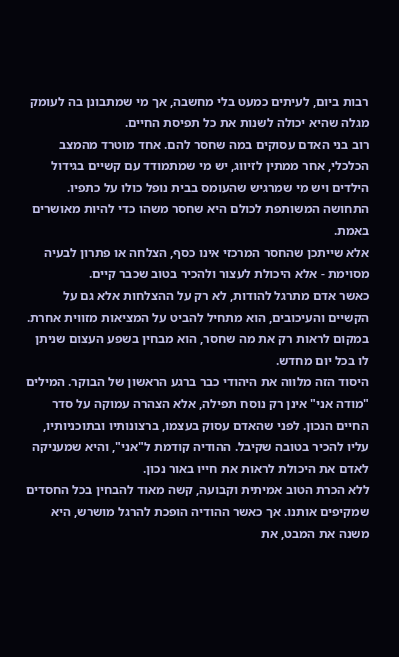רבות ביום, לעיתים כמעט בלי מחשבה, אך מי שמתבונן בה לעומק מגלה שהיא יכולה לשנות את כל תפיסת החיים.
רוב בני האדם עסוקים במה שחסר להם. אחד מוטרד מהמצב הכלכלי, אחר ממתין לזיווג, יש מי שמתמודד עם קשיים בגידול הילדים ויש מי שמרגיש שהעומס בבית נופל כולו על כתפיו. התחושה המשותפת לכולם היא שחסר משהו כדי להיות מאושרים באמת.
אלא שייתכן שהחסר המרכזי אינו כסף, הצלחה או פתרון לבעיה מסוימת - אלא היכולת לעצור ולהכיר בטוב שכבר קיים.
כאשר אדם מתרגל להודות, לא רק על ההצלחות אלא גם על הקשיים והעיכובים, הוא מתחיל להביט על המציאות מזווית אחרת. במקום לראות רק את מה שחסר, הוא מבחין בשפע העצום שניתן לו בכל יום מחדש.
היסוד הזה מלווה את היהודי כבר ברגע הראשון של הבוקר. המילים "מודה אני" אינן רק נוסח תפילה, אלא הצהרה עמוקה על סדר החיים הנכון. לפני שהאדם עסוק בעצמו, ברצונותיו ובתוכניותיו, עליו להכיר בטובה שקיבל. ההודיה קודמת ל"אני", והיא שמעניקה לאדם את היכולת לראות את חייו באור נכון.
ללא הכרת הטוב אמיתית וקבועה, קשה מאוד להבחין בכל החסדים שמקיפים אותנו. אך כאשר ההודיה הופכת להרגל מושרש, היא משנה את המבט, את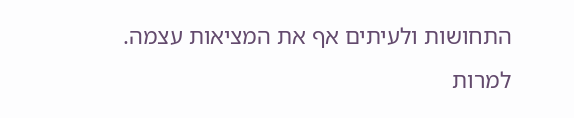התחושות ולעיתים אף את המציאות עצמה.
למרות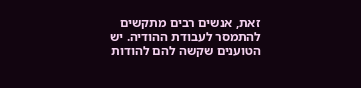זאת, אנשים רבים מתקשים להתמסר לעבודת ההודיה. יש הטוענים שקשה להם להודות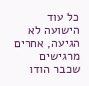כל עוד הישועה לא הגיעה, אחרים מרגישים שכבר הודו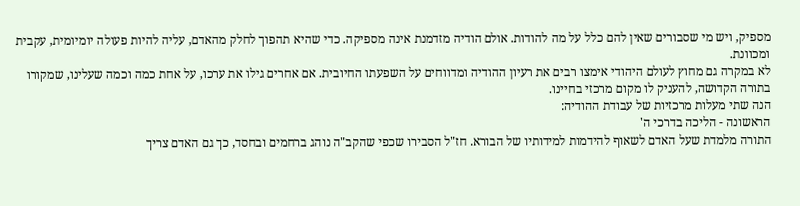מספיק, ויש מי שסבורים שאין להם כלל על מה להודות. אולם הודיה מזדמנת אינה מספיקה. כדי שהיא תהפוך לחלק מהאדם, עליה להיות פעולה יומיומית, עקבית ומכוונת.
לא במקרה גם מחוץ לעולם היהודי אימצו רבים את רעיון ההודיה ומדווחים על השפעתו החיובית. אם אחרים גילו את ערכו, על אחת כמה וכמה שעלינו, שמקורו בתורה הקדושה, להעניק לו מקום מרכזי בחיינו.
הנה שתי מעלות מרכזיות של עבודת ההודיה:
הראשונה - הליכה בדרכי ה'
התורה מלמדת שעל האדם לשאוף להידמות למידותיו של הבורא. חז"ל הסבירו שכפי שהקב"ה נוהג ברחמים ובחסד, כך גם האדם צריך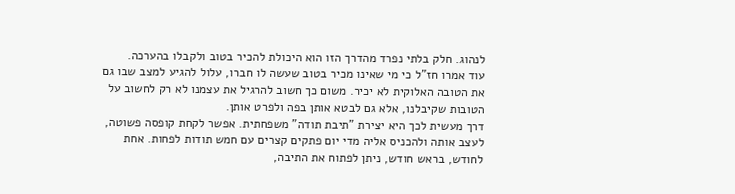לנהוג. חלק בלתי נפרד מהדרך הזו הוא היכולת להכיר בטוב ולקבלו בהערכה.
עוד אמרו חז"ל כי מי שאינו מכיר בטוב שעשה לו חברו, עלול להגיע למצב שבו גם את הטובה האלוקית לא יכיר. משום כך חשוב להרגיל את עצמנו לא רק לחשוב על הטובות שקיבלנו, אלא גם לבטא אותן בפה ולפרט אותן.
דרך מעשית לכך היא יצירת "תיבת תודה" משפחתית. אפשר לקחת קופסה פשוטה, לעצב אותה ולהכניס אליה מדי יום פתקים קצרים עם חמש תודות לפחות. אחת לחודש, בראש חודש, ניתן לפתוח את התיבה,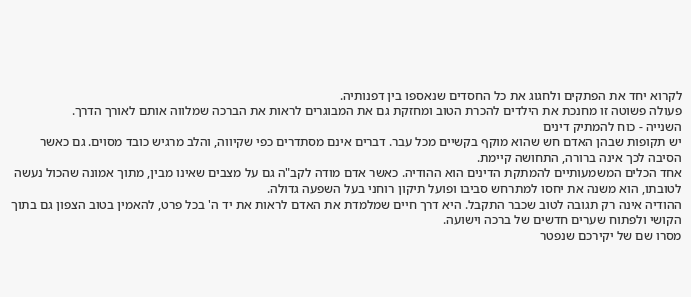לקרוא יחד את הפתקים ולחגוג את כל החסדים שנאספו בין דפנותיה.
פעולה פשוטה זו מחנכת את הילדים להכרת הטוב ומחזקת גם את המבוגרים לראות את הברכה שמלווה אותם לאורך הדרך.
השנייה - כוח להמתיק דינים
יש תקופות שבהן האדם חש שהוא מוקף בקשיים מכל עבר. דברים אינם מסתדרים כפי שקיווה, והלב מרגיש כובד מסוים. גם כאשר הסיבה לכך אינה ברורה, התחושה קיימת.
אחד הכלים המשמעותיים להמתקת הדינים הוא ההודיה. כאשר אדם מודה לקב"ה גם על מצבים שאינו מבין, מתוך אמונה שהכול נעשה לטובתו, הוא משנה את יחסו למתרחש סביבו ופועל תיקון רוחני בעל השפעה גדולה.
ההודיה אינה רק תגובה לטוב שכבר התקבל. היא דרך חיים שמלמדת את האדם לראות את יד ה' בכל פרט, להאמין בטוב הצפון גם בתוך הקושי ולפתוח שערים חדשים של ברכה וישועה.
מסרו שם של יקירכם שנפטר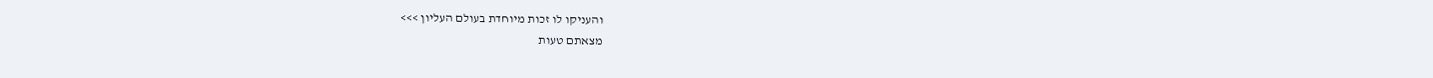והעניקו לו זכות מיוחדת בעולם העליון >>>
מצאתם טעות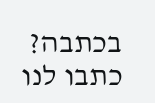בכתבה? כתבו לנו